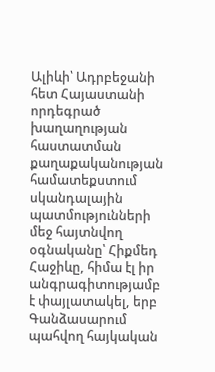Ալիևի՝ Ադրբեջանի հետ Հայաստանի որդեգրած խաղաղության հաստատման քաղաքականության համատեքստում սկանդալային պատմությունների մեջ հայտնվող օգնականը՝ Հիքմեդ Հաջիևը, հիմա էլ իր անգրագիտությամբ է փայլատակել, երբ Գանձասարում պահվող հայկական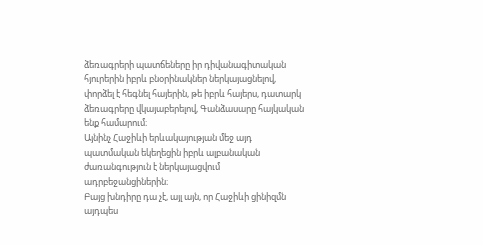ձեռագրերի պատճեները իր դիվանագիտական հյուրերին իբրև բնօրինակներ ներկայացնելով, փորձել է հեգնել հայերին, թե իբրև հայերս, դատարկ ձեռագրերը վկայաբերելով, Գանձասարը հայկական ենք համարում։
Այնինչ Հաջիևի երևակայության մեջ այդ պատմական եկեղեցին իբրև ալբանական ժառանգություն է ներկայացվում ադրբեջանցիներին։
Բայց խնդիրը դա չէ, այլ այն, որ Հաջիևի ցինիզմն այդպես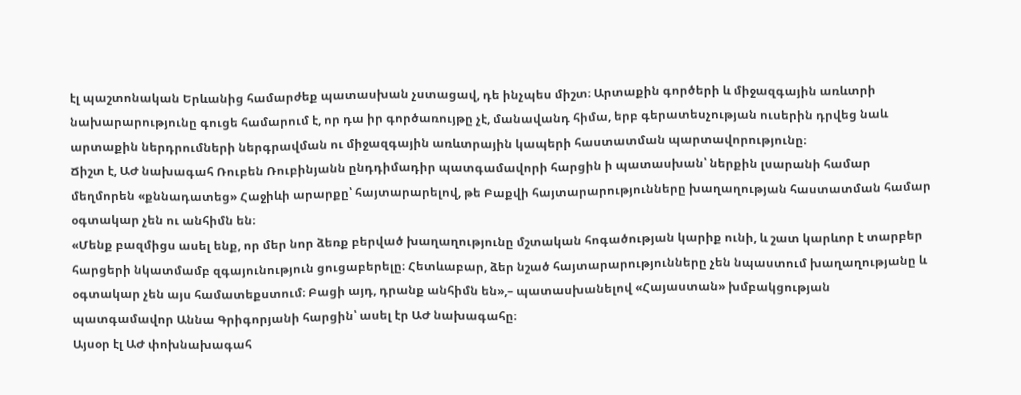էլ պաշտոնական Երևանից համարժեք պատասխան չստացավ, դե ինչպես միշտ։ Արտաքին գործերի և միջազգային առևտրի նախարարությունը գուցե համարում է, որ դա իր գործառույթը չէ, մանավանդ հիմա, երբ գերատեսչության ուսերին դրվեց նաև արտաքին ներդրումների ներգրավման ու միջազգային առևտրային կապերի հաստատման պարտավորությունը։
Ճիշտ է, ԱԺ նախագահ Ռուբեն Ռուբինյանն ընդդիմադիր պատգամավորի հարցին ի պատասխան՝ ներքին լսարանի համար մեղմորեն «քննադատեց» Հաջիևի արարքը՝ հայտարարելով, թե Բաքվի հայտարարությունները խաղաղության հաստատման համար օգտակար չեն ու անհիմն են։
«Մենք բազմիցս ասել ենք, որ մեր նոր ձեռք բերված խաղաղությունը մշտական հոգածության կարիք ունի, և շատ կարևոր է տարբեր հարցերի նկատմամբ զգայունություն ցուցաբերելը։ Հետևաբար, ձեր նշած հայտարարությունները չեն նպաստում խաղաղությանը և օգտակար չեն այս համատեքստում։ Բացի այդ, դրանք անհիմն են»,– պատասխանելով «Հայաստան» խմբակցության պատգամավոր Աննա Գրիգորյանի հարցին՝ ասել էր ԱԺ նախագահը։
Այսօր էլ ԱԺ փոխնախագահ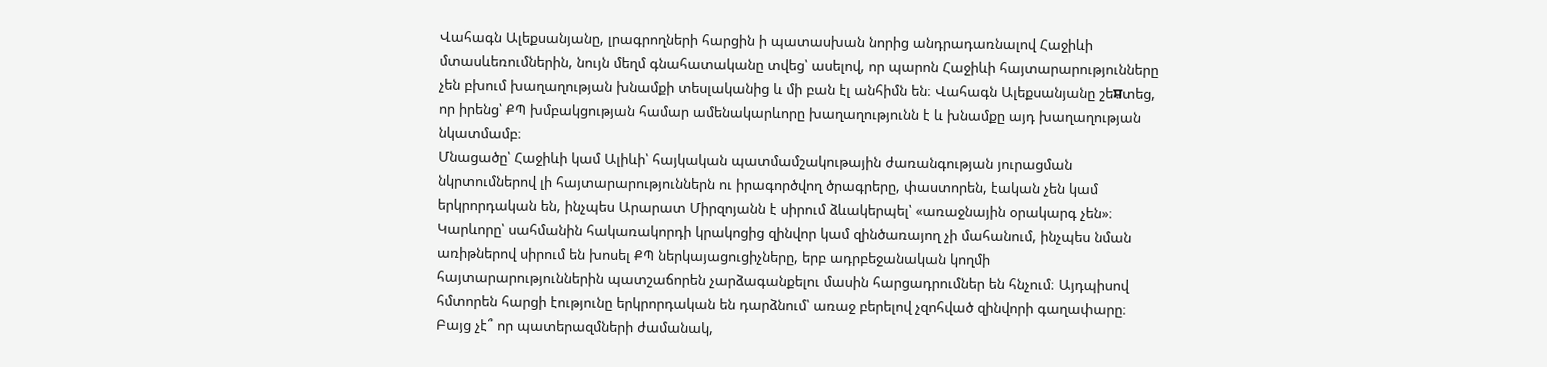Վահագն Ալեքսանյանը, լրագրողների հարցին ի պատասխան նորից անդրադառնալով Հաջիևի մտասևեռումներին, նույն մեղմ գնահատականը տվեց՝ ասելով, որ պարոն Հաջիևի հայտարարությունները չեն բխում խաղաղության խնամքի տեսլականից և մի բան էլ անհիմն են։ Վահագն Ալեքսանյանը շեਸ਼տեց, որ իրենց՝ ՔՊ խմբակցության համար ամենակարևորը խաղաղությունն է և խնամքը այդ խաղաղության նկատմամբ։
Մնացածը՝ Հաջիևի կամ Ալիևի՝ հայկական պատմամշակութային ժառանգության յուրացման նկրտումներով լի հայտարարություններն ու իրագործվող ծրագրերը, փաստորեն, էական չեն կամ երկրորդական են, ինչպես Արարատ Միրզոյանն է սիրում ձևակերպել՝ «առաջնային օրակարգ չեն»։
Կարևորը՝ սահմանին հակառակորդի կրակոցից զինվոր կամ զինծառայող չի մահանում, ինչպես նման առիթներով սիրում են խոսել ՔՊ ներկայացուցիչները, երբ ադրբեջանական կողմի հայտարարություններին պատշաճորեն չարձագանքելու մասին հարցադրումներ են հնչում։ Այդպիսով հմտորեն հարցի էությունը երկրորդական են դարձնում՝ առաջ բերելով չզոհված զինվորի գաղափարը։
Բայց չէ՞ որ պատերազմների ժամանակ,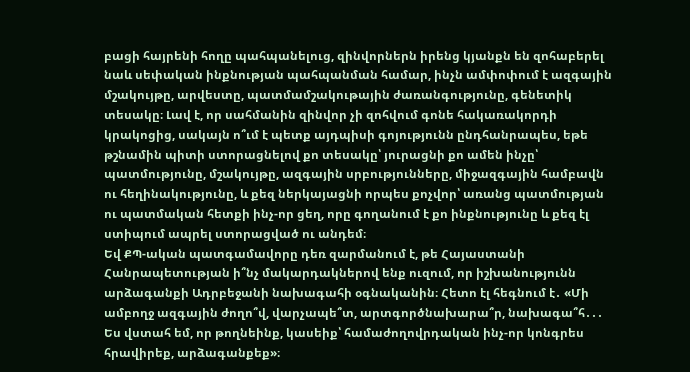բացի հայրենի հողը պահպանելուց, զինվորներն իրենց կյանքն են զոհաբերել նաև սեփական ինքնության պահպանման համար, ինչն ամփոփում է ազգային մշակույթը, արվեստը, պատմամշակութային ժառանգությունը, գենետիկ տեսակը։ Լավ է, որ սահմանին զինվոր չի զոհվում գոնե հակառակորդի կրակոցից, սակայն ո՞ւմ է պետք այդպիսի գոյությունն ընդհանրապես, եթե թշնամին պիտի ստորացնելով քո տեսակը՝ յուրացնի քո ամեն ինչը՝ պատմությունը, մշակույթը, ազգային սրբությունները, միջազգային համբավն ու հեղինակությունը, և քեզ ներկայացնի որպես քոչվոր՝ առանց պատմության ու պատմական հետքի ինչ-որ ցեղ, որը գողանում է քո ինքնությունը և քեզ էլ ստիպում ապրել ստորացված ու անդեմ։
Եվ ՔՊ-ական պատգամավորը դեռ զարմանում է, թե Հայաստանի Հանրապետության ի՞նչ մակարդակներով ենք ուզում, որ իշխանությունն արձագանքի Ադրբեջանի նախագահի օգնականին։ Հետո էլ հեգնում է․ «Մի ամբողջ ազգային ժողո՞վ, վարչապե՞տ, արտգործնախարա՞ր, նախագա՞հ․․․ Ես վստահ եմ, որ թողնեինք, կասեիք՝ համաժողովրդական ինչ-որ կոնգրես հրավիրեք, արձագանքեք»։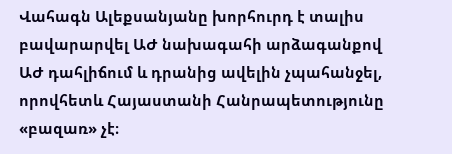Վահագն Ալեքսանյանը խորհուրդ է տալիս բավարարվել ԱԺ նախագահի արձագանքով ԱԺ դահլիճում և դրանից ավելին չպահանջել, որովհետև Հայաստանի Հանրապետությունը «բազառ» չէ։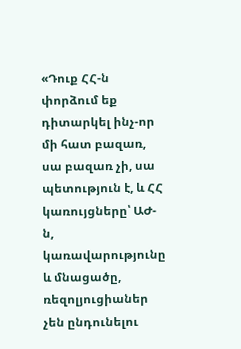«Դուք ՀՀ-ն փորձում եք դիտարկել ինչ-որ մի հատ բազառ, սա բազառ չի, սա պետություն է, և ՀՀ կառույցները՝ ԱԺ-ն, կառավարությունը և մնացածը, ռեզոլյուցիաներ չեն ընդունելու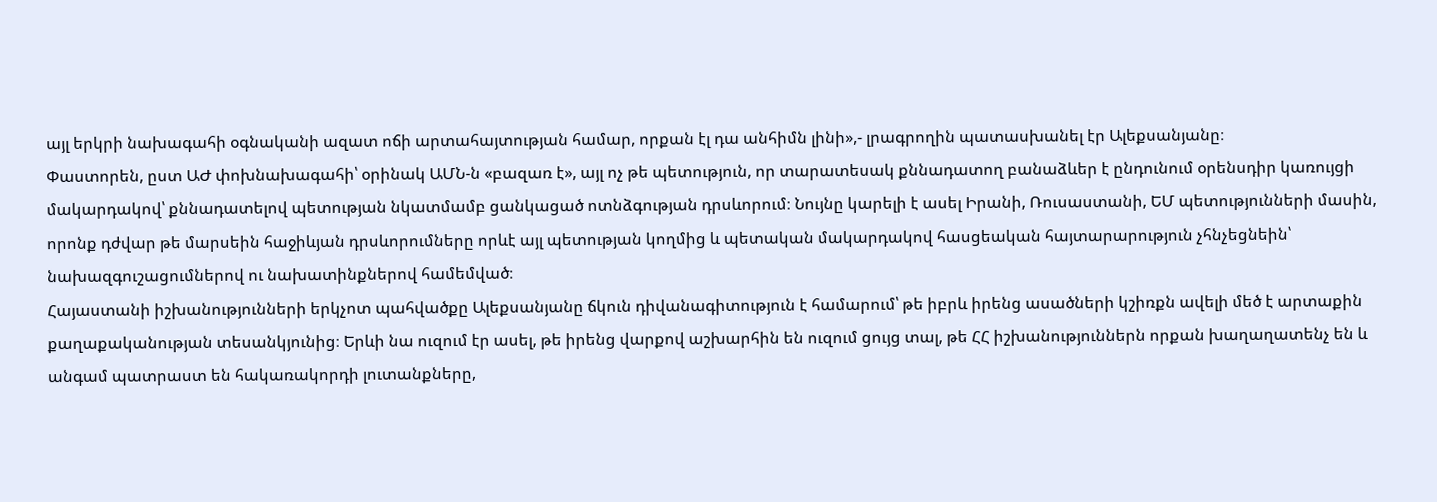այլ երկրի նախագահի օգնականի ազատ ոճի արտահայտության համար, որքան էլ դա անհիմն լինի»,- լրագրողին պատասխանել էր Ալեքսանյանը։
Փաստորեն, ըստ ԱԺ փոխնախագահի՝ օրինակ ԱՄՆ-ն «բազառ է», այլ ոչ թե պետություն, որ տարատեսակ քննադատող բանաձևեր է ընդունում օրենսդիր կառույցի մակարդակով՝ քննադատելով պետության նկատմամբ ցանկացած ոտնձգության դրսևորում։ Նույնը կարելի է ասել Իրանի, Ռուսաստանի, ԵՄ պետությունների մասին, որոնք դժվար թե մարսեին հաջիևյան դրսևորումները որևէ այլ պետության կողմից և պետական մակարդակով հասցեական հայտարարություն չհնչեցնեին՝ նախազգուշացումներով ու նախատինքներով համեմված։
Հայաստանի իշխանությունների երկչոտ պահվածքը Ալեքսանյանը ճկուն դիվանագիտություն է համարում՝ թե իբրև իրենց ասածների կշիռքն ավելի մեծ է արտաքին քաղաքականության տեսանկյունից։ Երևի նա ուզում էր ասել, թե իրենց վարքով աշխարհին են ուզում ցույց տալ, թե ՀՀ իշխանություններն որքան խաղաղատենչ են և անգամ պատրաստ են հակառակորդի լուտանքները,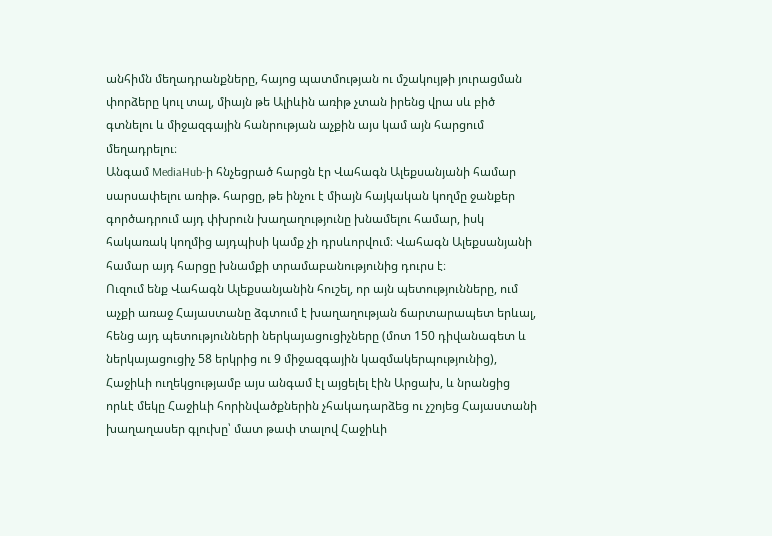անհիմն մեղադրանքները, հայոց պատմության ու մշակույթի յուրացման փորձերը կուլ տալ, միայն թե Ալիևին առիթ չտան իրենց վրա սև բիծ գտնելու և միջազգային հանրության աչքին այս կամ այն հարցում մեղադրելու։
Անգամ MediaHub-ի հնչեցրած հարցն էր Վահագն Ալեքսանյանի համար սարսափելու առիթ. հարցը, թե ինչու է միայն հայկական կողմը ջանքեր գործադրում այդ փխրուն խաղաղությունը խնամելու համար, իսկ հակառակ կողմից այդպիսի կամք չի դրսևորվում։ Վահագն Ալեքսանյանի համար այդ հարցը խնամքի տրամաբանությունից դուրս է։
Ուզում ենք Վահագն Ալեքսանյանին հուշել, որ այն պետությունները, ում աչքի առաջ Հայաստանը ձգտում է խաղաղության ճարտարապետ երևալ, հենց այդ պետությունների ներկայացուցիչները (մոտ 150 դիվանագետ և ներկայացուցիչ 58 երկրից ու 9 միջազգային կազմակերպությունից), Հաջիևի ուղեկցությամբ այս անգամ էլ այցելել էին Արցախ, և նրանցից որևէ մեկը Հաջիևի հորինվածքներին չհակադարձեց ու չշոյեց Հայաստանի խաղաղասեր գլուխը՝ մատ թափ տալով Հաջիևի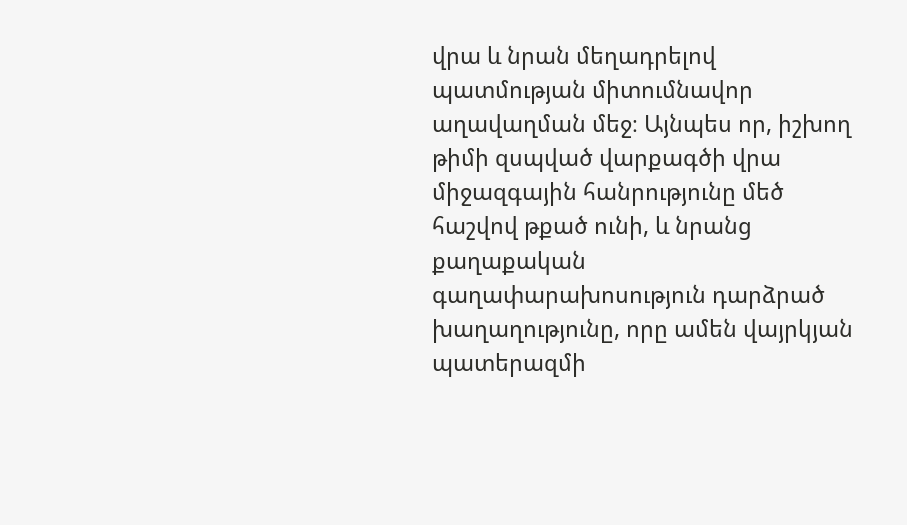վրա և նրան մեղադրելով պատմության միտումնավոր աղավաղման մեջ։ Այնպես որ, իշխող թիմի զսպված վարքագծի վրա միջազգային հանրությունը մեծ հաշվով թքած ունի, և նրանց քաղաքական գաղափարախոսություն դարձրած խաղաղությունը, որը ամեն վայրկյան պատերազմի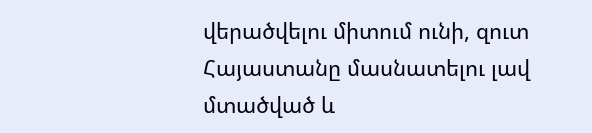վերածվելու միտում ունի, զուտ Հայաստանը մասնատելու լավ մտածված և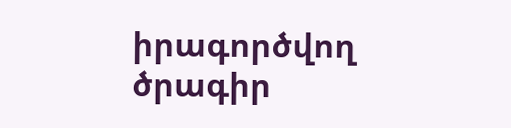իրագործվող ծրագիր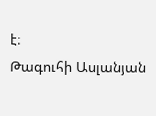է։
Թագուհի Ասլանյան